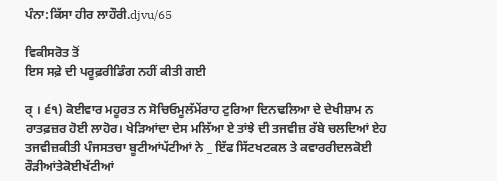ਪੰਨਾ:ਕਿੱਸਾ ਹੀਰ ਲਾਹੌਰੀ.djvu/65

ਵਿਕੀਸਰੋਤ ਤੋਂ
ਇਸ ਸਫ਼ੇ ਦੀ ਪਰੂਫ਼ਰੀਡਿੰਗ ਨਹੀਂ ਕੀਤੀ ਗਈ

ਰ੍ । ੬੧) ਕੋਈਵਾਰ ਮਹੂਰਤ ਨ ਸੋਚਿਓਮੂਲੱਮੇਂਰਾਹ ਟੁਰਿਆ ਦਿਨਢਲਿਆ ਦੇ ਦੇਖੀਸ਼ਾਮ ਨ ਰਾਤਫ਼ਜ਼ਰ ਹੋਈ ਲਾਹੋਰ। ਖੇੜਿਆਂਦਾ ਦੇਸ ਮਲਿੱਆ ਏ ਤਾਂਝੇ ਦੀ ਤਜਵੀਜ਼ ਰੱਬੇ ਚਲਦਿਆਂ ਏਹ ਤਜਵੀਜ਼ਕੀਤੀ ਪੰਜਸਤਚਾ ਬੂਟੀਆਂਪੱਟੀਆਂ ਨੇ _ ਇੱਫ ਸਿੱਟਖਟਕਲ ਤੇ ਕਵਾਰਰੀਦਲਕੋਈ ਰੌੜੀਆਂਤੇਕੋਈਖੱਟੀਆਂ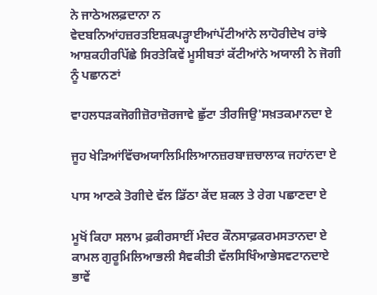ਨੇ ਜਾਠੇਅਲਫ਼ਦਾਨਾ ਨ ਵੇਦਬਨਿਆਂਹਜ਼ਰਤਇਸ਼ਕਪੜ੍ਹਾਈਆਂਪੱਟੀਆਂਨੇ ਲਾਹੋਰੀਦੇਖ ਰਾਂਝੇ ਆਸ਼ਕਹੀਰਪਿੱਛੇ ਸਿਰਤੇਕਿਵੇਂ ਮੂਸੀਬਤਾਂ ਕੱਟੀਆਂਨੇ ਅਯਾਲੀ ਨੇ ਜੋਗੀ ਨੂੰ ਪਛਾਨਣਾਂ

ਵਾਹਲਧੜਕਜੋਗੀਜ਼ੋਰਾਜ਼ੋਰਜਾਵੇ ਛੁੱਟਾ ਤੀਰਜਿਉ'ਸਖ਼ਤਕਮਾਨਦਾ ਏ

ਜੂਹ ਖੇੜਿਆਂਵਿੱਚਅਯਾਲਿਮਿਲਿਆਨਜ਼ਰਬਾਜ਼ਚਾਲਾਕ ਜਹਾਂਨਦਾ ਏ

ਪਾਸ ਆਣਕੇ ਤੋਗੀਦੇ ਵੱਲ ਡਿੱਠਾ ਕੇਂਦ ਸ਼ਕਲ ਤੇ ਰੇਗ ਪਛਾਣਦਾ ਏ

ਮੂਖੋਂ ਕਿਹਾ ਸਲਾਮ ਫ਼ਕੀਰਸਾਈਂ ਮੰਦਰ ਕੌਨਸਾਫ਼ਕਰਮਸਤਾਨਦਾ ਏ ਕਾਮਲ ਗੁਰੂਮਿਲਿਆਭਲੀ ਸੈਵਕੀਤੀ ਵੱਲਸਿਖਿੰਆਭੇਸਵਟਾਨਦਾਏ ਭਾਵੇਂ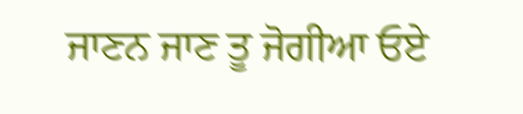ਜਾਣਨ ਜਾਣ ਤੂ ਜੋਗੀਆ ਓਏ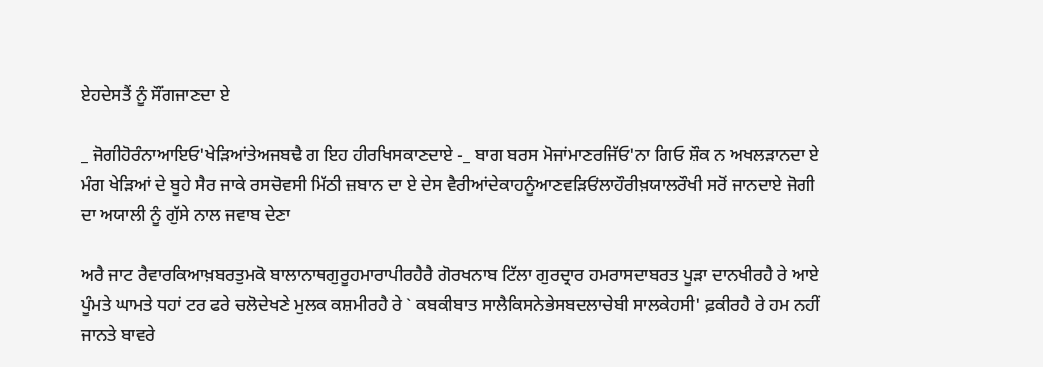ਏਹਦੇਸਤੈਂ ਨੂੰ ਸੌਂਗਜਾਣਦਾ ਏ

_ ਜੋਗੀਹੋਰੰਨਾਆਇਓ'ਖੇੜਿਆਂਤੇਅਜਬਢੈ ਗ ਇਹ ਹੀਰਖਿਸਕਾਣਦਾਏ -_ ਬਾਗ ਬਰਸ ਮੋਜਾਂਮਾਣਰਜਿੱਓ'ਨਾ ਗਿਓ ਸ਼ੌਕ ਨ ਅਖਲੜਾਨਦਾ ਏ ਮੰਗ ਖੇੜਿਆਂ ਦੇ ਬੂਹੇ ਸੈਰ ਜਾਕੇ ਰਸਚੋਵਸੀ ਮਿੱਠੀ ਜ਼ਬਾਨ ਦਾ ਏ ਦੇਸ ਵੈਰੀਆਂਦੇਕਾਹਨੂੰਆਣਵੜਿਓਂਲਾਹੌਰੀਖ਼ਯਾਲਰੌਖੀ ਸਰੋਂ ਜਾਨਦਾਏ ਜੋਗੀ ਦਾ ਅਯਾਲੀ ਨੂੰ ਗੁੱਸੇ ਨਾਲ ਜਵਾਬ ਦੇਣਾ

ਅਰੈ ਜਾਟ ਰੈਵਾਰਕਿਆਖ਼ਬਰਤੁਮਕੋ ਬਾਲਾਨਾਥਗੁਰੂਹਮਾਰਾਪੀਰਹੈਰੈ ਗੋਰਖਨਾਬ ਟਿੱਲਾ ਗੁਰਦ੍ਰਾਰ ਹਮਰਾਸਦਾਬਰਤ ਪੂੜਾ ਦਾਨਖੀਰਹੈ ਰੇ ਆਏ ਪੂੰਮਤੇ ਘਾਮਤੇ ਧਹਾਂ ਟਰ ਫਰੇ ਚਲੋਦੇਖਣੇ ਮੁਲਕ ਕਸ਼ਮੀਰਹੈ ਰੇ ` ਕਬਕੀਬਾਤ ਸਾਲੈਕਿਸਨੇਭੇਸਬਦਲਾਚੇਬੀ ਸਾਲਕੇਹਸੀ' ਫ਼ਕੀਰਹੈ ਰੇ ਹਮ ਨਹੀਂ ਜਾਨਤੇ ਬਾਵਰੇ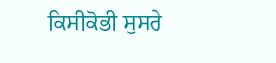ਕਿਸੀਕੋਭੀ ਸੁਸਰੇ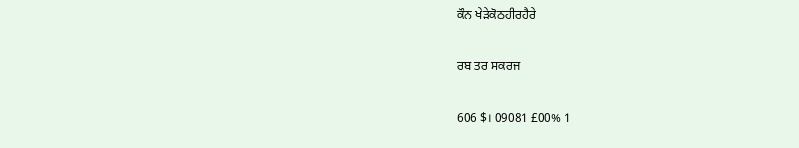ਕੌਨ ਖੇੜੇਕੋਠਹੀਰਹੈਰੇ

ਰਬ ਤਰ ਸਕਰਜ

606 $। 09081 £00% 1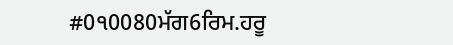#0੧0080ਮੱਗ6ਰਿਮ.ਹਰੂ